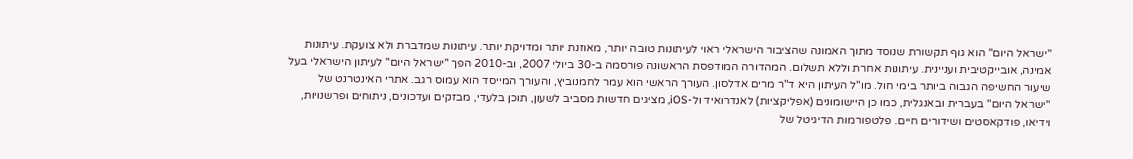"ישראל היום" הוא גוף תקשורת שנוסד מתוך האמונה שהציבור הישראלי ראוי לעיתונות טובה יותר, מאוזנת יותר ומדויקת יותר. עיתונות שמדברת ולא צועקת. עיתונות אמינה, אובייקטיבית ועניינית. עיתונות אחרת וללא תשלום. המהדורה המודפסת הראשונה פורסמה ב-30 ביולי 2007, וב-2010 הפך "ישראל היום" לעיתון הישראלי בעל שיעור החשיפה הגבוה ביותר בימי חול. מו"ל העיתון היא ד"ר מרים אדלסון. העורך הראשי הוא עמר לחמנוביץ, והעורך המייסד הוא עמוס רגב. אתרי האינטרנט של "ישראל היום" בעברית ובאנגלית, כמו כן היישומונים (אפליקציות) לאנדרואיד ול-iOS, מציגים חדשות מסביב לשעון, תוכן בלעדי, מבזקים ועדכונים, ניתוחים ופרשנויות, וידיאו, פודקאסטים ושידורים חיים. פלטפורמות הדיגיטל של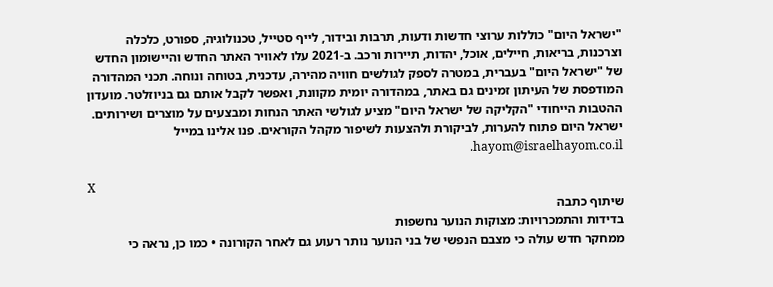"ישראל היום" כוללות ערוצי חדשות ודעות, תרבות ובידור, לייף סטייל, טכנולוגיה, ספורט, כלכלה וצרכנות, בריאות, חיילים, אוכל, יהדות, תיירות ורכב. ב-2021 עלו לאוויר האתר החדש והיישומון החדש של "ישראל היום" בעברית, במטרה לספק לגולשים חוויה מהירה, עדכנית, בטוחה ונוחה. תכני המהדורה המודפסת של העיתון זמינים גם באתר, במהדורה יומית מקוונת, ואפשר לקבל אותם גם בניוזלטר. מועדון ההטבות הייחודי "הקליקה של ישראל היום" מציע לגולשי האתר הנחות ומבצעים על מוצרים ושירותים. ישראל היום פתוח להערות, לביקורת ולהצעות לשיפור מקהל הקוראים. פנו אלינו במייל hayom@israelhayom.co.il.

X
שיתוף כתבה
בדידות והתמכרויות: מצוקות הנוער נחשפות
ממחקר חדש עולה כי מצבם הנפשי של בני הנוער נותר רעוע גם לאחר הקורונה • כמו כן, נראה כי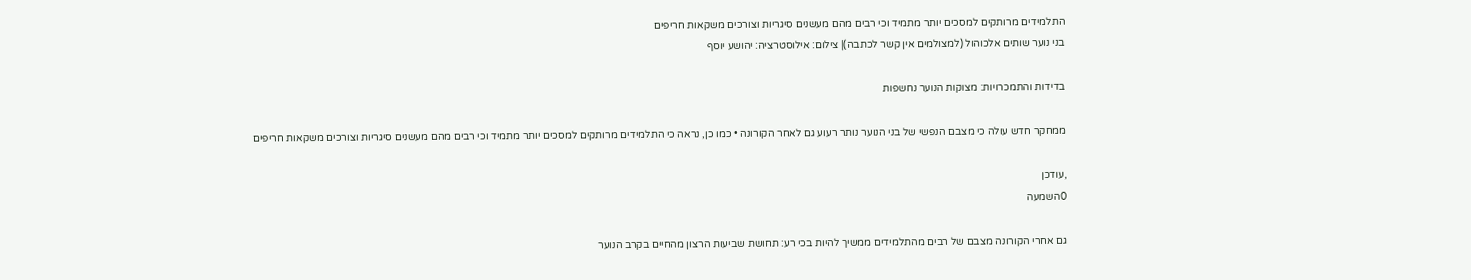התלמידים מרותקים למסכים יותר מתמיד וכי רבים מהם מעשנים סיגריות וצורכים משקאות חריפים
בני נוער שותים אלכוהול (למצולמים אין קשר לכתבה)| צילום: אילוסטרציה: יהושע יוסף

בדידות והתמכרויות: מצוקות הנוער נחשפות

ממחקר חדש עולה כי מצבם הנפשי של בני הנוער נותר רעוע גם לאחר הקורונה • כמו כן, נראה כי התלמידים מרותקים למסכים יותר מתמיד וכי רבים מהם מעשנים סיגריות וצורכים משקאות חריפים

,עודכן
0השמעה

גם אחרי הקורונה מצבם של רבים מהתלמידים ממשיך להיות בכי רע: תחושת שביעות הרצון מהחיים בקרב הנוער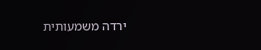ירדה משמעותית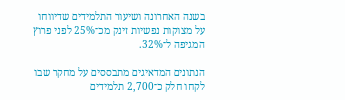בשנה האחרונה ושיעור התלמידים שדיווחו על מצוקות נפשיות זינק מכ־25% לפני פרוץ המגיפה ל־32%.

הנתונים המדאיגים מתבססים על מחקר שבו לקחו חלק כ־2,700 תלמידים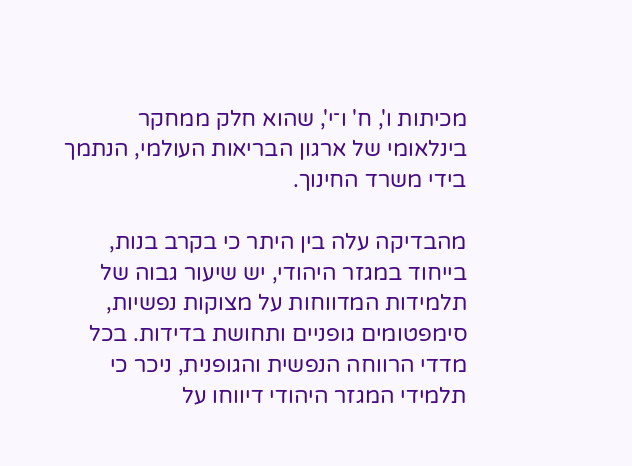מכיתות ו', ח' ו־י', שהוא חלק ממחקר בינלאומי של ארגון הבריאות העולמי, הנתמך בידי משרד החינוך.

מהבדיקה עלה בין היתר כי בקרב בנות, בייחוד במגזר היהודי, יש שיעור גבוה של תלמידות המדווחות על מצוקות נפשיות, סימפטומים גופניים ותחושת בדידות. בכל מדדי הרווחה הנפשית והגופנית, ניכר כי תלמידי המגזר היהודי דיווחו על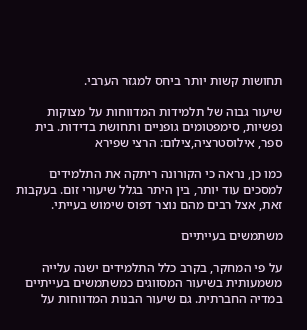תחושות קשות יותר ביחס למגזר הערבי.

שיעור גבוה של תלמידות המדווחות על מצוקות נפשיות, סימפטומים גופניים ותחושת בדידות. בית ספר, אילוסטרציה,צילום: הרצי שפירא

כמו כן, נראה כי הקורונה ריתקה את התלמידים למסכים עוד יותר, בין היתר בגלל שיעורי זום. בעקבות זאת, אצל רבים מהם נוצר דפוס שימוש בעייתי.

משתמשים בעייתיים

על פי המחקר, בקרב כלל התלמידים ישנה עלייה משמעותית בשיעור המסווגים כמשתמשים בעייתיים במדיה החברתית. גם שיעור הבנות המדווחות על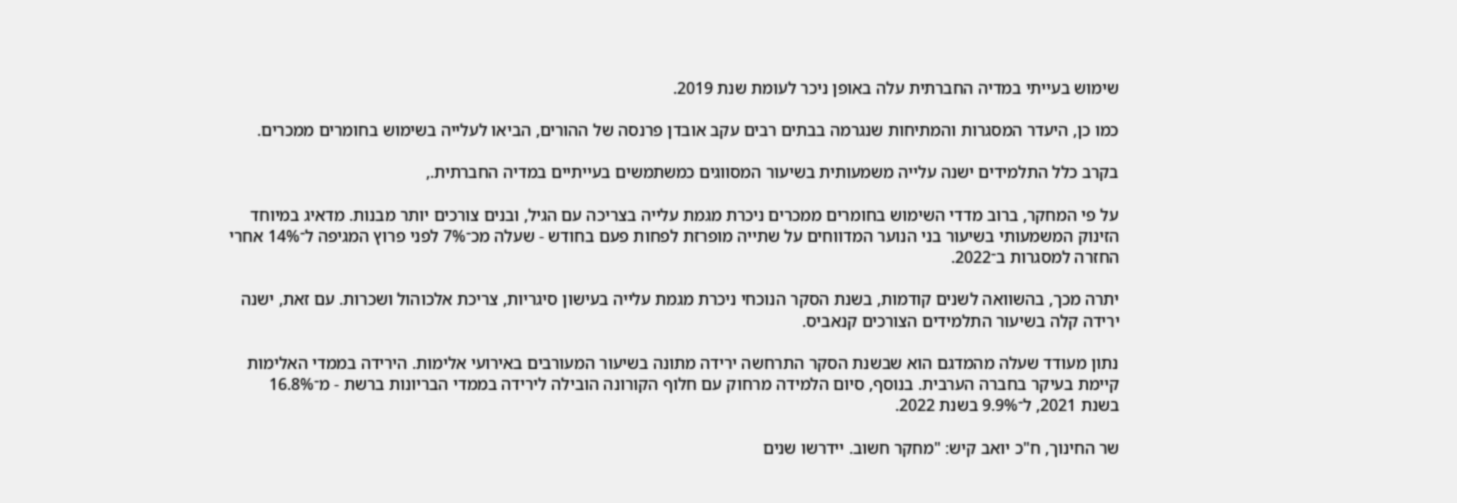שימוש בעייתי במדיה החברתית עלה באופן ניכר לעומת שנת 2019.

כמו כן, היעדר המסגרות והמתיחות שנגרמה בבתים רבים עקב אובדן פרנסה של ההורים, הביאו לעלייה בשימוש בחומרים ממכרים.

בקרב כלל התלמידים ישנה עלייה משמעותית בשיעור המסווגים כמשתמשים בעייתיים במדיה החברתית.,

על פי המחקר, ברוב מדדי השימוש בחומרים ממכרים ניכרת מגמת עלייה בצריכה עם הגיל, ובנים צורכים יותר מבנות. מדאיג במיוחד הזינוק המשמעותי בשיעור בני הנוער המדווחים על שתייה מופרזת לפחות פעם בחודש - שעלה מכ־7% לפני פרוץ המגיפה ל־14% אחרי החזרה למסגרות ב־2022.

יתרה מכך, בהשוואה לשנים קודמות, בשנת הסקר הנוכחי ניכרת מגמת עלייה בעישון סיגריות, צריכת אלכוהול ושכרות. עם זאת, ישנה ירידה קלה בשיעור התלמידים הצורכים קנאביס.

נתון מעודד שעלה מהמדגם הוא שבשנת הסקר התרחשה ירידה מתונה בשיעור המעורבים באירועי אלימות. הירידה בממדי האלימות קיימת בעיקר בחברה הערבית. בנוסף, סיום הלמידה מרחוק עם חלוף הקורונה הובילה לירידה בממדי הבריונות ברשת - מ־16.8% בשנת 2021, ל־9.9% בשנת 2022.

שר החינוך, ח"כ יואב קיש: "מחקר חשוב. יידרשו שנים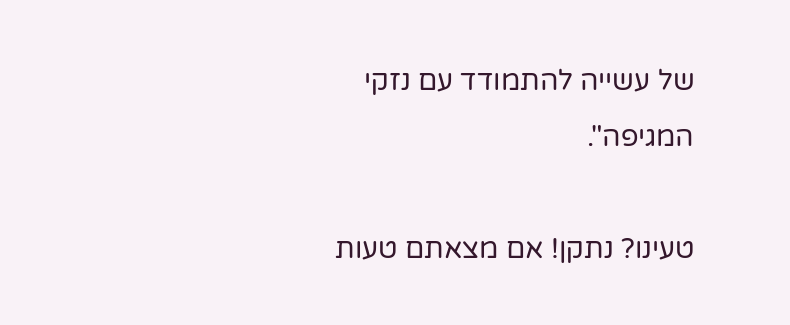של עשייה להתמודד עם נזקי המגיפה".

טעינו? נתקן! אם מצאתם טעות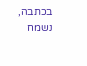בכתבה, נשמח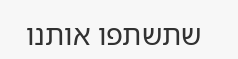שתשתפו אותנו